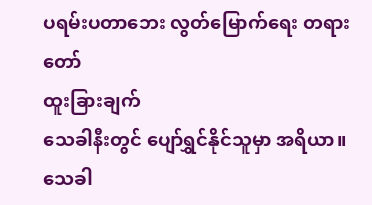ပရမ်းပတာဘေး လွတ်မြောက်ရေး တရားတော်
ထူးခြားချက်
သေခါနီးတွင် ပျော်ရွှင်နိုင်သူမှာ အရိယာ။
သေခါ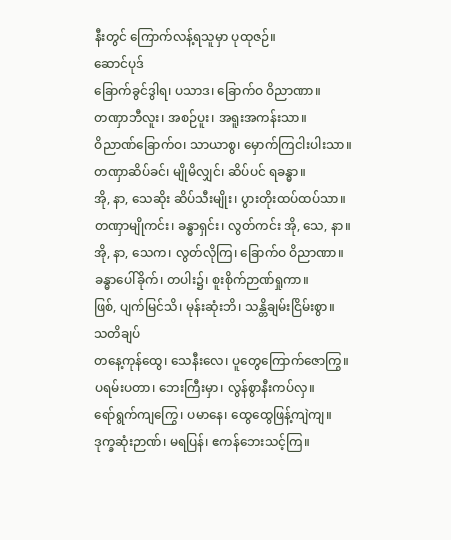နီးတွင် ကြောက်လန့်ရသူမှာ ပုထုဇဉ်။
ဆောင်ပုဒ်
ခြောက်ခွင်ဒွါရ၊ ပသာဒ၊ ခြောက်ဝ ဝိညာဏာ။
တဏှာဘီလူး၊ အစဉ်ပူး၊ အရူးအကန်းသာ။
ဝိညာဏ်ခြောက်ဝ၊ သာယာစွ၊ မှောက်ကြငါးပါးသာ။
တဏှာဆိပ်ခင်၊ မျိုမိလျှင်၊ ဆိပ်ပင် ရခန္ဓာ။
အို, နာ, သေဆိုး ဆိပ်သီးမျိုး၊ ပွားတိုးထပ်ထပ်သာ။
တဏှာမျိုကင်း၊ ခန္ဓာရှင်း၊ လွတ်ကင်း အို, သေ, နာ။
အို, နာ, သေက၊ လွတ်လိုကြ၊ ခြောက်ဝ ဝိညာဏာ။
ခန္ဓာပေါ်ခိုက်၊ တပါး၌၊ စူးစိုက်ဉာဏ်ရှုကာ။
ဖြစ်, ပျက်မြင်သိ၊ မုန်းဆုံးဘိ၊ သန္တိချမ်းငြိမ်းစွာ။
သတိချပ်
တနေ့ကုန်ထွေ၊ သေနီးလေ၊ ပူတွေကြောက်ဇောကြွ။
ပရမ်းပတာ၊ ဘေးကြီးမှာ၊ လွန်စွာနီးကပ်လှ။
ရော်ရွက်ကျကြွေ၊ ပမာနေ၊ ထွေထွေဖြန့်ကျဲကျ။
ဒုက္ခဆုံးဉာဏ်၊ မရပြန်၊ ဧကန်ဘေးသင့်ကြ။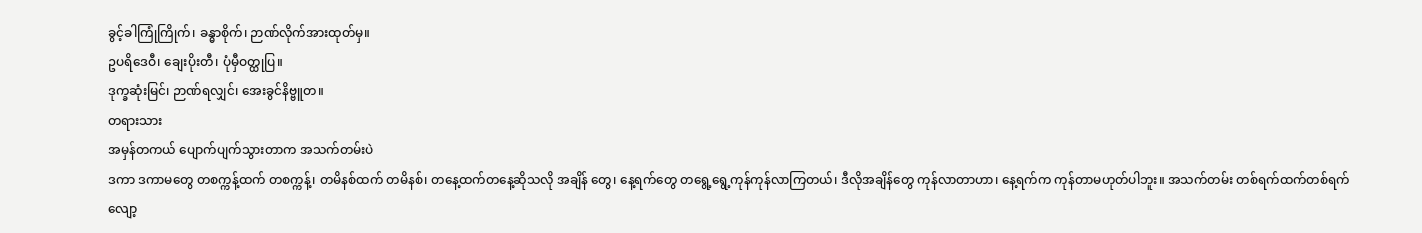ခွင့်ခါကြုံကြိုက်၊ ခန္ဓာစိုက်၊ ဉာဏ်လိုက်အားထုတ်မှ။
ဥပရိဒေဝီ၊ ချေးပိုးတီ၊ ပုံမှီဝတ္ထုပြ။
ဒုက္ခဆုံးမြင်၊ ဉာဏ်ရလျှင်၊ အေးခွင်နိဗ္ဗူတ။
တရားသား
အမှန်တကယ် ပျောက်ပျက်သွားတာက အသက်တမ်းပဲ
ဒကာ ဒကာမတွေ တစက္ကန့်ထက် တစက္ကန့်၊ တမိနစ်ထက် တမိနစ်၊ တနေ့ထက်တနေ့ဆိုသလို အချိန် တွေ၊ နေ့ရက်တွေ တရွေ့ရွေ့ကုန်ကုန်လာကြတယ်၊ ဒီလိုအချိန်တွေ ကုန်လာတာဟာ၊ နေ့ရက်က ကုန်တာမဟုတ်ပါဘူး။ အသက်တမ်း တစ်ရက်ထက်တစ်ရက် လျော့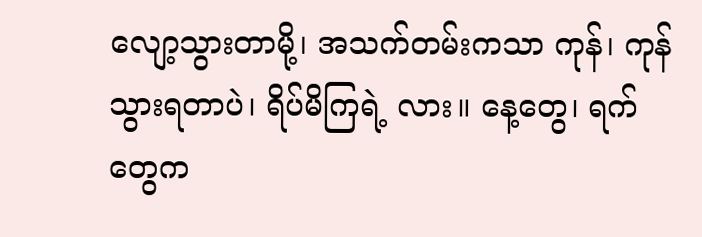လျော့သွားတာမို့၊ အသက်တမ်းကသာ ကုန်၊ ကုန်သွားရတာပဲ၊ ရိပ်မိကြရဲ့ လား။ နေ့တွေ၊ ရက်တွေက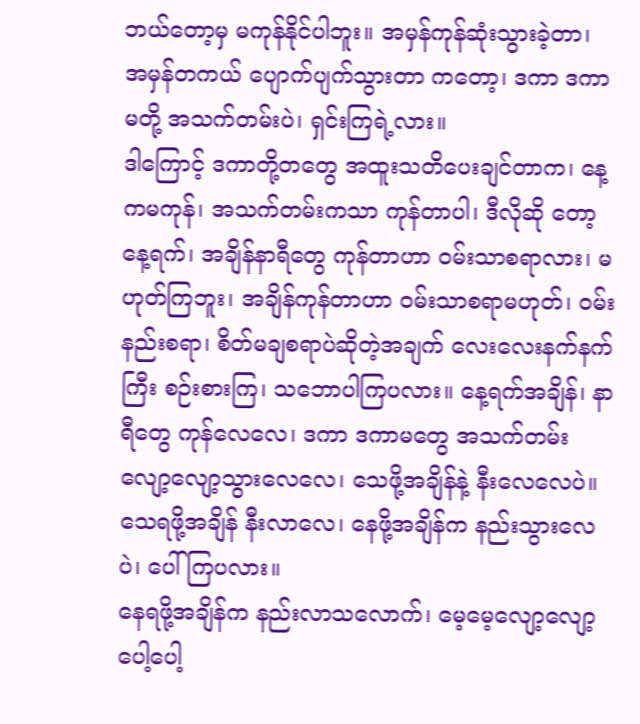ဘယ်တော့မှ မကုန်နိုင်ပါဘူး။ အမှန်ကုန်ဆုံးသွားခဲ့တာ၊ အမှန်တကယ် ပျောက်ပျက်သွားတာ ကတော့၊ ဒကာ ဒကာမတို့ အသက်တမ်းပဲ၊ ရှင်းကြရဲ့လား။
ဒါကြောင့် ဒကာတို့တတွေ အထူးသတိပေးချင်တာက၊ နေ့ကမကုန်၊ အသက်တမ်းကသာ ကုန်တာပါ၊ ဒီလိုဆို တော့ နေ့ရက်၊ အချိန်နာရီတွေ ကုန်တာဟာ ဝမ်းသာစရာလား၊ မဟုတ်ကြဘူး၊ အချိန်ကုန်တာဟာ ဝမ်းသာစရာမဟုတ်၊ ဝမ်းနည်းစရာ၊ စိတ်မချစရာပဲဆိုတဲ့အချက် လေးလေးနက်နက်ကြီး စဉ်းစားကြ၊ သဘောပါကြပလား။ နေ့ရက်အချိန်၊ နာရီတွေ ကုန်လေလေ၊ ဒကာ ဒကာမတွေ အသက်တမ်း လျော့လျော့သွားလေလေ၊ သေဖို့အချိန်နဲ့ နီးလေလေပဲ။ သေရဖို့အချိန် နီးလာလေ၊ နေဖို့အချိန်က နည်းသွားလေပဲ၊ ပေါ်ကြပလား။
နေရဖို့အချိန်က နည်းလာသလောက်၊ မေ့မေ့လျော့လျော့ ပေါ့ပေါ့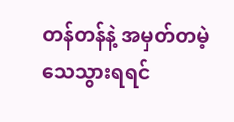တန်တန်နဲ့ အမှတ်တမဲ့ သေသွားရရင်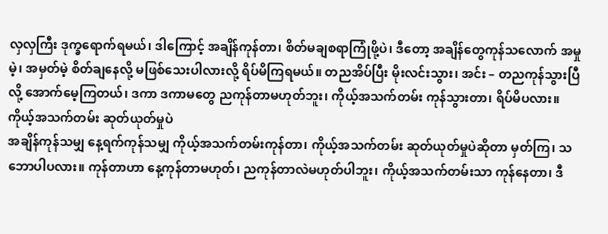လှလှကြီး ဒုက္ခရောက်ရမယ်၊ ဒါကြောင့် အချိန်ကုန်တာ၊ စိတ်မချစရာကြုံဖို့ပဲ၊ ဒီတော့ အချိန်တွေကုန်သလောက် အမှုမဲ့၊ အမှတ်မဲ့ စိတ်ချနေလို့ မဖြစ်သေးပါလားလို့ ရိပ်မိကြရမယ်။ တညအိပ်ပြီး မိုးလင်းသွား၊ အင်း – တညကုန်သွားပြီလို့ အောက်မေ့ကြတယ်၊ ဒကာ ဒကာမတွေ ညကုန်တာမဟုတ်ဘူး၊ ကိုယ့်အသက်တမ်း ကုန်သွားတာ၊ ရိပ်မိပလား။
ကိုယ့်အသက်တမ်း ဆုတ်ယုတ်မှုပဲ
အချိန်ကုန်သမျှ နေ့ရက်ကုန်သမျှ ကိုယ့်အသက်တမ်းကုန်တာ၊ ကိုယ့်အသက်တမ်း ဆုတ်ယုတ်မှုပဲဆိုတာ မှတ်ကြ၊ သဘောပါပလား။ ကုန်တာဟာ နေ့ကုန်တာမဟုတ်၊ ညကုန်တာလဲမဟုတ်ပါဘူး၊ ကိုယ့်အသက်တမ်းသာ ကုန်နေတာ၊ ဒီ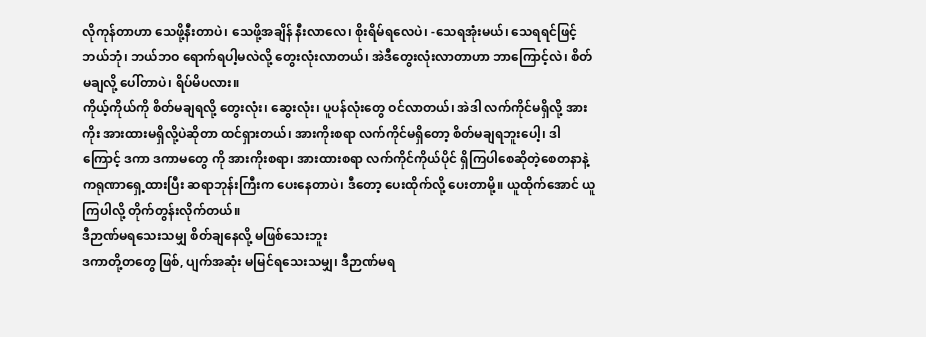လိုကုန်တာဟာ သေဖို့နီးတာပဲ၊ သေဖို့အချိန် နီးလာလေ၊ စိုးရိမ်ရလေပဲ၊ -သေရအုံးမယ်၊ သေရရင်ဖြင့် ဘယ်ဘုံ၊ ဘယ်ဘဝ ရောက်ရပါ့မလဲလို့ တွေးလုံးလာတယ်၊ အဲဒီတွေးလုံးလာတာဟာ ဘာကြောင့်လဲ၊ စိတ်မချလို့ ပေါ်တာပဲ၊ ရိပ်မိပလား။
ကိုယ့်ကိုယ်ကို စိတ်မချရလို့ တွေးလုံး၊ ဆွေးလုံး၊ ပူပန်လုံးတွေ ဝင်လာတယ်၊ အဲဒါ လက်ကိုင်မရှိလို့ အားကိုး အားထားမရှိလို့ပဲဆိုတာ ထင်ရှားတယ်၊ အားကိုးစရာ လက်ကိုင်မရှိတော့ စိတ်မချရဘူးပေါ့၊ ဒါကြောင့် ဒကာ ဒကာမတွေ ကို အားကိုးစရာ၊ အားထားစရာ လက်ကိုင်ကိုယ်ပိုင် ရှိကြပါစေဆိုတဲ့စေတနာနဲ့ ကရုဏာရှေ့ထားပြီး ဆရာဘုန်းကြီးက ပေးနေတာပဲ၊ ဒီတော့ ပေးထိုက်လို့ ပေးတာမို့။ ယူထိုက်အောင် ယူကြပါလို့ တိုက်တွန်းလိုက်တယ်။
ဒီဉာဏ်မရသေးသမျှ စိတ်ချနေလို့ မဖြစ်သေးဘူး
ဒကာတို့တတွေ ဖြစ်, ပျက်အဆုံး မမြင်ရသေးသမျှ၊ ဒီဉာဏ်မရ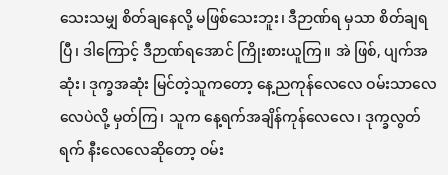သေးသမျှ စိတ်ချနေလို့ မဖြစ်သေးဘူး၊ ဒီဉာဏ်ရ မှသာ စိတ်ချရပြီ၊ ဒါကြောင့် ဒီဉာဏ်ရအောင် ကြိုးစားယူကြ။ အဲ ဖြစ်, ပျက်အဆုံး၊ ဒုက္ခအဆုံး မြင်တဲ့သူကတော့ နေ့ညကုန်လေလေ ဝမ်းသာလေလေပဲလို့ မှတ်ကြ၊ သူက နေ့ရက်အချိန်ကုန်လေလေ၊ ဒုက္ခလွတ်ရက် နီးလေလေဆိုတော့ ဝမ်း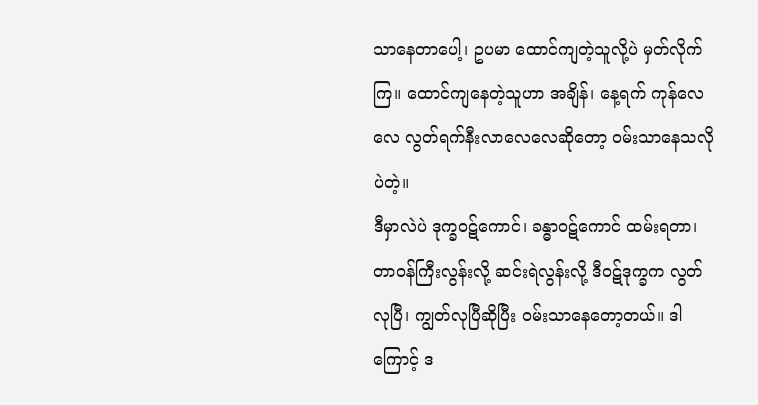သာနေတာပေါ့၊ ဥပမာ ထောင်ကျတဲ့သူလို့ပဲ မှတ်လိုက်ကြ။ ထောင်ကျနေတဲ့သူဟာ အချိန်၊ နေ့ရက် ကုန်လေလေ လွတ်ရက်နီးလာလေလေဆိုတော့ ဝမ်းသာနေသလိုပဲတဲ့။
ဒီမှာလဲပဲ ဒုက္ခဝဋ်ကောင်၊ ခန္ဓာဝဋ်ကောင် ထမ်းရတာ၊ တာဝန်ကြီးလွန်းလို့ ဆင်းရဲလွန်းလို့ ဒီဝဋ်ဒုက္ခက လွတ်လုပြီ၊ ကျွတ်လုပြီဆိုပြီး ဝမ်းသာနေတော့တယ်။ ဒါကြောင့် ဒ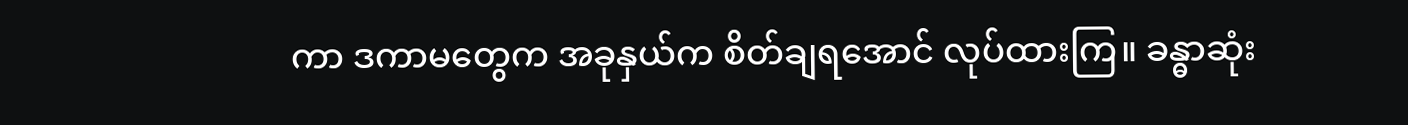ကာ ဒကာမတွေက အခုနှယ်က စိတ်ချရအောင် လုပ်ထားကြ။ ခန္ဓာဆုံး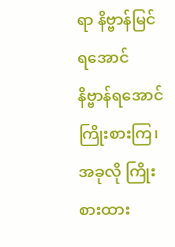ရာ နိဗ္ဗာန်မြင်ရအောင် နိဗ္ဗာန်ရအောင် ကြိုးစားကြ၊ အခုလို ကြိုးစားထား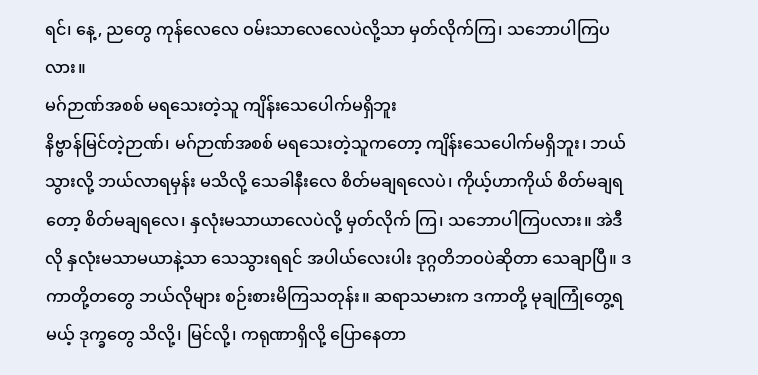ရင်၊ နေ့, ညတွေ ကုန်လေလေ ဝမ်းသာလေလေပဲလို့သာ မှတ်လိုက်ကြ၊ သဘောပါကြပလား။
မဂ်ဉာဏ်အစစ် မရသေးတဲ့သူ ကျိန်းသေပေါက်မရှိဘူး
နိဗ္ဗာန်မြင်တဲ့ဉာဏ်၊ မဂ်ဉာဏ်အစစ် မရသေးတဲ့သူကတော့ ကျိန်းသေပေါက်မရှိဘူး၊ ဘယ်သွားလို့ ဘယ်လာရမှန်း မသိလို့ သေခါနီးလေ စိတ်မချရလေပဲ၊ ကိုယ့်ဟာကိုယ် စိတ်မချရတော့ စိတ်မချရလေ၊ နှလုံးမသာယာလေပဲလို့ မှတ်လိုက် ကြ၊ သဘောပါကြပလား။ အဲဒီလို နှလုံးမသာမယာနဲ့သာ သေသွားရရင် အပါယ်လေးပါး ဒုဂ္ဂတိဘဝပဲဆိုတာ သေချာပြီ။ ဒကာတို့တတွေ ဘယ်လိုများ စဉ်းစားမိကြသတုန်း။ ဆရာသမားက ဒကာတို့ မုချကြုံတွေ့ရမယ့် ဒုက္ခတွေ သိလို့၊ မြင်လို့၊ ကရုဏာရှိလို့ ပြောနေတာ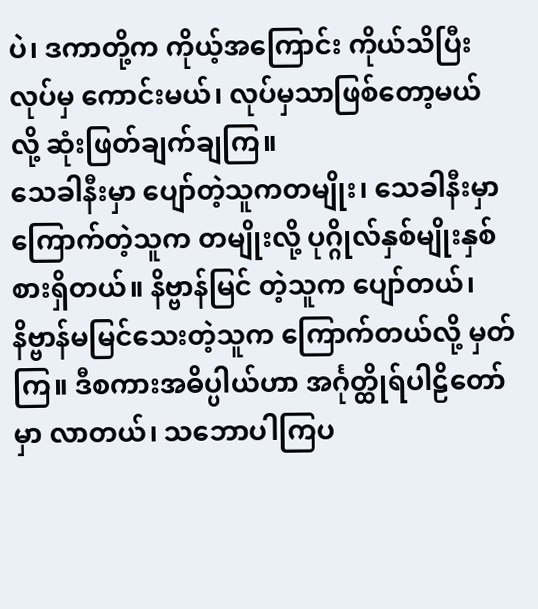ပဲ၊ ဒကာတို့က ကိုယ့်အကြောင်း ကိုယ်သိပြီးလုပ်မှ ကောင်းမယ်၊ လုပ်မှသာဖြစ်တော့မယ် လို့ ဆုံးဖြတ်ချက်ချကြ။
သေခါနီးမှာ ပျော်တဲ့သူကတမျိုး၊ သေခါနီးမှာ ကြောက်တဲ့သူက တမျိုးလို့ ပုဂ္ဂိုလ်နှစ်မျိုးနှစ်စားရှိတယ်။ နိဗ္ဗာန်မြင် တဲ့သူက ပျော်တယ်၊ နိဗ္ဗာန်မမြင်သေးတဲ့သူက ကြောက်တယ်လို့ မှတ်ကြ။ ဒီစကားအဓိပ္ပါယ်ဟာ အင်္ဂုတ္ထိုရ်ပါဠိတော်မှာ လာတယ်၊ သဘောပါကြပ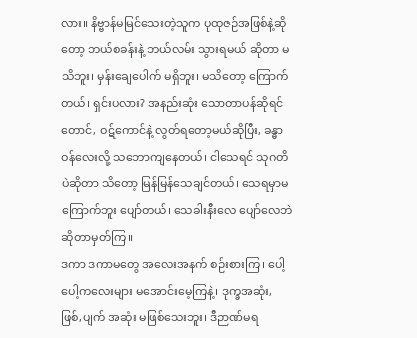လား။ နိဗ္ဗာန်မမြင်သေးတဲ့သူက ပုထုဇဉ်အဖြစ်နဲ့ဆိုတော့ ဘယ်စခန်းနဲ့ ဘယ်လမ်း သွားရမယ် ဆိုတာ မသိဘူး၊ မှန်းချေပေါက် မရှိဘူး၊ မသိတော့ ကြောက်တယ်၊ ရှင်းပလား? အနည်းဆုံး သောတာပန်ဆိုရင်တောင်, ဝဋ်ကောင်နဲ့ လွတ်ရတော့မယ်ဆိုပြီး, ခန္ဓာဝန်လေးလို့ သဘောကျနေတယ်၊ ငါသေရင် သုဂတိပဲဆိုတာ သိတော့ မြန်မြန်သေချင်တယ်၊ သေရမှာမကြောက်ဘူး ပျော်တယ်၊ သေခါးနီးလေ ပျော်လေဘဲ ဆိုတာမှတ်ကြ။
ဒကာ ဒကာမတွေ အလေးအနက် စဉ်းစားကြ၊ ပေါ့ပေါ့ကလေးများ မအောင်းမေ့ကြနဲ့၊ ဒုက္ခအဆုံး, ဖြစ်,ပျက် အဆုံး မဖြစ်သေးဘူး၊ ဒီဉာဏ်မရ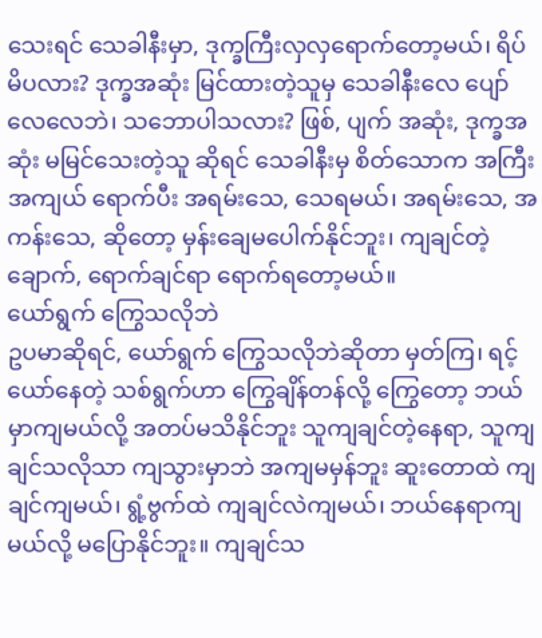သေးရင် သေခါနီးမှာ, ဒုက္ခကြီးလှလှရောက်တော့မယ်၊ ရိပ်မိပလား? ဒုက္ခအဆုံး မြင်ထားတဲ့သူမှ သေခါနီးလေ ပျော်လေလေဘဲ၊ သဘောပါသလား? ဖြစ်, ပျက် အဆုံး, ဒုက္ခအဆုံး မမြင်သေးတဲ့သူ ဆိုရင် သေခါနီးမှ စိတ်သောက အကြီးအကျယ် ရောက်ပီး အရမ်းသေ, သေရမယ်၊ အရမ်းသေ, အကန်းသေ, ဆိုတော့ မှန်းချေမပေါက်နိုင်ဘူး၊ ကျချင်တဲ့ချောက်, ရောက်ချင်ရာ ရောက်ရတော့မယ်။
ယော်ရွက် ကြွေသလိုဘဲ
ဥပမာဆိုရင်, ယော်ရွက် ကြွေသလိုဘဲဆိုတာ မှတ်ကြ၊ ရင့်ယော်နေတဲ့ သစ်ရွက်ဟာ ကြွေချိန်တန်လို့ ကြွေတော့ ဘယ်မှာကျမယ်လို့ အတပ်မသိနိုင်ဘူး သူကျချင်တဲ့နေရာ, သူကျချင်သလိုသာ ကျသွားမှာဘဲ အကျမမှန်ဘူး ဆူးတောထဲ ကျချင်ကျမယ်၊ ရွံ့ဗွက်ထဲ ကျချင်လဲကျမယ်၊ ဘယ်နေရာကျမယ်လို့ မပြောနိုင်ဘူး။ ကျချင်သ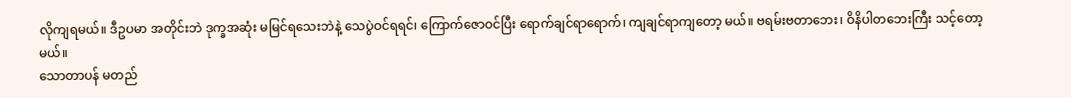လိုကျရမယ်။ ဒီဥပမာ အတိုင်းဘဲ ဒုက္ခအဆုံး မမြင်ရသေးဘဲနဲ့ သေပွဲဝင်ရရင်၊ ကြောက်ဇောဝင်ပြီး ရောက်ချင်ရာရောက်၊ ကျချင်ရာကျတော့ မယ်။ ဗရမ်းဗတာဘေး၊ ဝိနိပါတဘေးကြီး သင့်တော့မယ်။
သောတာပန် မတည်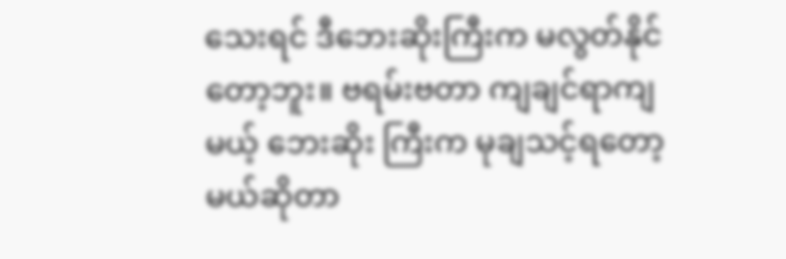သေးရင် ဒီဘေးဆိုးကြီးက မလွတ်နိုင်တော့ဘူး။ ဗရမ်းဗတာ ကျချင်ရာကျမယ့် ဘေးဆိုး ကြီးက မုချသင့်ရတော့မယ်ဆိုတာ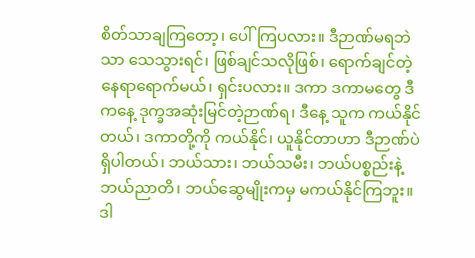စိတ်သာချကြတော့၊ ပေါ်ကြပလား။ ဒီဉာဏ်မရဘဲသာ သေသွားရင်၊ ဖြစ်ချင်သလိုဖြစ်၊ ရောက်ချင်တဲ့နေရာရောက်မယ်၊ ရှင်းပလား။ ဒကာ ဒကာမတွေ ဒီကနေ့ ဒုက္ခအဆုံးမြင်တဲ့ဉာဏ်ရ၊ ဒီနေ့ သူက ကယ်နိုင် တယ်၊ ဒကာတို့ကို ကယ်နိုင်၊ ယူနိုင်တာဟာ ဒီဉာဏ်ပဲရှိပါတယ်၊ ဘယ်သား၊ ဘယ်သမီး၊ ဘယ်ပစ္စည်းနဲ့ ဘယ်ညာတိ၊ ဘယ်ဆွေမျိုးကမှ မကယ်နိုင်ကြဘူး။
ဒါ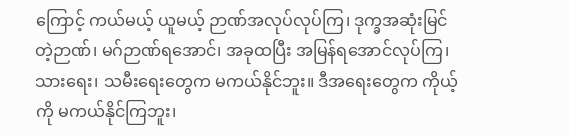ကြောင့် ကယ်မယ့် ယူမယ့် ဉာဏ်အလုပ်လုပ်ကြ၊ ဒုက္ခအဆုံးမြင်တဲ့ဉာဏ်၊ မဂ်ဉာဏ်ရအောင်၊ အခုထပြီး အမြန်ရအောင်လုပ်ကြ၊ သားရေး၊ သမီးရေးတွေက မကယ်နိုင်ဘူး။ ဒီအရေးတွေက ကိုယ့်ကို မကယ်နိုင်ကြဘူး၊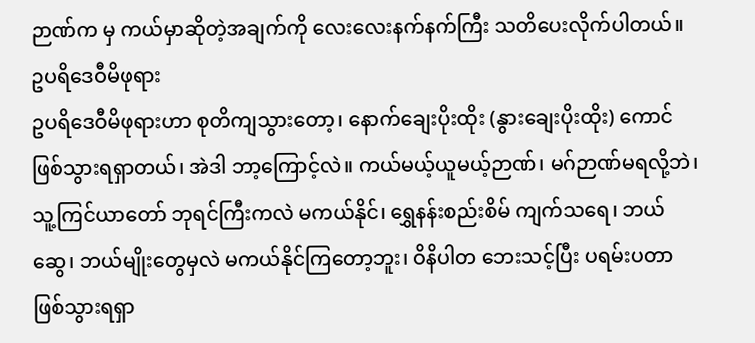ဉာဏ်က မှ ကယ်မှာဆိုတဲ့အချက်ကို လေးလေးနက်နက်ကြီး သတိပေးလိုက်ပါတယ်။
ဥပရိဒေဝီမိဖုရား
ဥပရိဒေဝီမိဖုရားဟာ စုတိကျသွားတော့၊ နောက်ချေးပိုးထိုး (နွားချေးပိုးထိုး) ကောင် ဖြစ်သွားရရှာတယ်၊ အဲဒါ ဘာ့ကြောင့်လဲ။ ကယ်မယ့်ယူမယ့်ဉာဏ်၊ မဂ်ဉာဏ်မရလို့ဘဲ၊ သူ့ကြင်ယာတော် ဘုရင်ကြီးကလဲ မကယ်နိုင်၊ ရွှေနန်းစည်းစိမ် ကျက်သရေ၊ ဘယ်ဆွေ၊ ဘယ်မျိုးတွေမှလဲ မကယ်နိုင်ကြတော့ဘူး၊ ဝိနိပါတ ဘေးသင့်ပြီး ပရမ်းပတာ ဖြစ်သွားရရှာ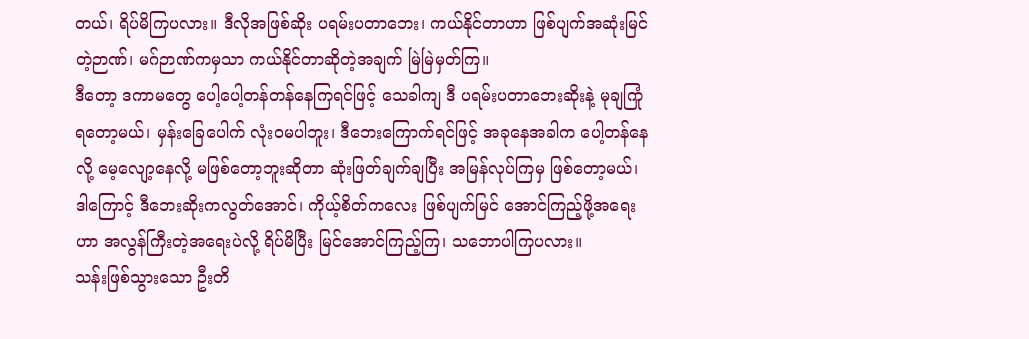တယ်၊ ရိပ်မိကြပလား။ ဒီလိုအဖြစ်ဆိုး ပရမ်းပတာဘေး၊ ကယ်နိုင်တာဟာ ဖြစ်ပျက်အဆုံးမြင်တဲ့ဉာဏ်၊ မဂ်ဉာဏ်ကမှသာ ကယ်နိုင်တာဆိုတဲ့အချက် မြဲမြဲမှတ်ကြ။
ဒီတော့ ဒကာမတွေ ပေါ့ပေါ့တန်တန်နေကြရင်ဖြင့် သေခါကျ ဒီ ပရမ်းပတာဘေးဆိုးနဲ့ မုချကြုံရတော့မယ်၊ မှန်းခြေပေါက် လုံးဝမပါဘူး၊ ဒီဘေးကြောက်ရင်ဖြင့် အခုနေအခါက ပေါ့တန်နေလို့ မေ့လျော့နေလို့ မဖြစ်တော့ဘူးဆိုတာ ဆုံးဖြတ်ချက်ချပြီး အမြန်လုပ်ကြမှ ဖြစ်တော့မယ်၊ ဒါကြောင့် ဒီဘေးဆိုးကလွတ်အောင်၊ ကိုယ့်စိတ်ကလေး ဖြစ်ပျက်မြင် အောင်ကြည့်ဖို့အရေးဟာ အလွန်ကြီးတဲ့အရေးပဲလို့ ရိပ်မိပြီး မြင်အောင်ကြည့်ကြ၊ သဘောပါကြပလား။
သန်းဖြစ်သွားသော ဦးတိ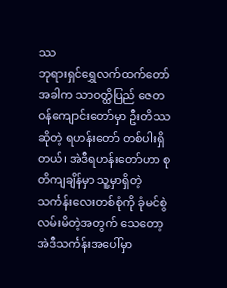ဿ
ဘုရားရှင်ရွှေလက်ထက်တော်အခါက သာဝတ္ထိပြည် ဇေတဝန်ကျောင်းတော်မှာ ဦးတိဿဆိုတဲ့ ရဟန်းတော် တစ်ပါးရှိတယ်၊ အဲဒီရဟန်းတော်ဟာ စုတိကျချိန်မှာ သူ့မှာရှိတဲ့ သင်္ကန်းလေးတစ်စုံကို ခုံမင်စွဲလမ်းမိတဲ့အတွက် သေတော့ အဲဒီသင်္ကန်းအပေါ်မှာ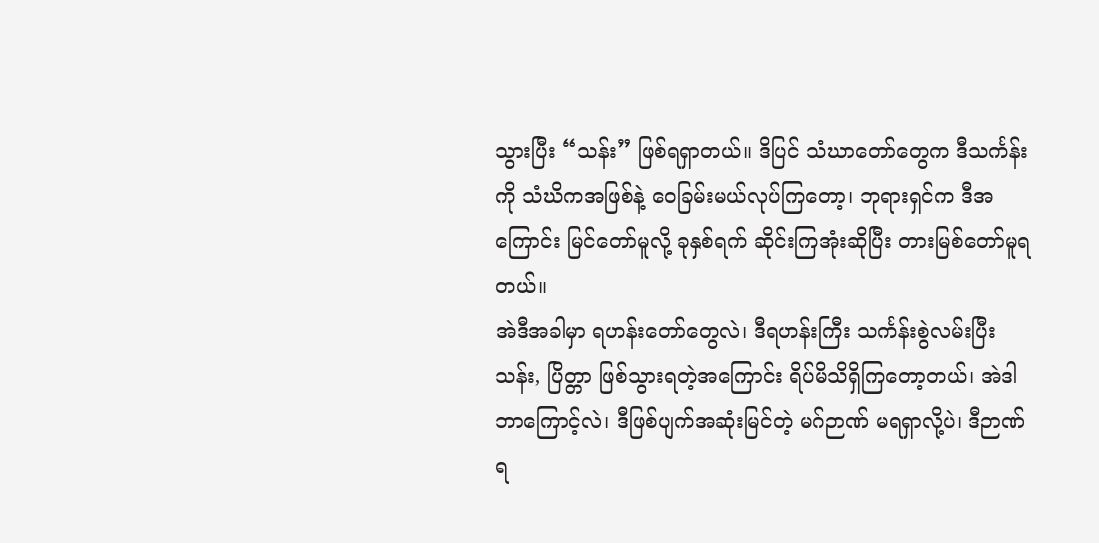သွားပြီး “သန်း” ဖြစ်ရရှာတယ်။ ဒိပြင် သံဃာတော်တွေက ဒီသင်္ကန်းကို သံဃိကအဖြစ်နဲ့ ဝေခြမ်းမယ်လုပ်ကြတော့၊ ဘုရားရှင်က ဒီအကြောင်း မြင်တော်မူလို့ ခုနှစ်ရက် ဆိုင်းကြအုံးဆိုပြီး တားမြစ်တော်မူရတယ်။
အဲဒီအခါမှာ ရဟန်းတော်တွေလဲ၊ ဒီရဟန်းကြီး သင်္ကန်းစွဲလမ်းပြီး သန်း, ပြိတ္တာ ဖြစ်သွားရတဲ့အကြောင်း ရိပ်မိသိရှိကြတော့တယ်၊ အဲဒါဘာကြောင့်လဲ၊ ဒီဖြစ်ပျက်အဆုံးမြင်တဲ့ မဂ်ဉာဏ် မရရှာလို့ပဲ၊ ဒီဉာဏ်ရ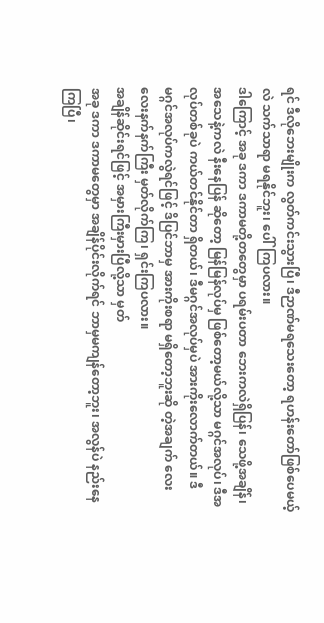ရင် ဒီလိုဘေးမျိုးက လွတ်ကင်းသွားပြီ၊ ဒီဉာဏ်မရသေးတော့ ရဟန်းတော်ဖြစ်ပေမယ့်လဲ သက်သာရာ မရနိုင်ဘူး၊ ပေါ်ကြပလား။
ဒါကြောင့် အခု ဒကာ ဒကာမတို့တတွေမှာ ပရမ်းပတာ ဘေးကလဲရှိပြန်၊ သေဖို့အချိန်၊ အသေနဲ့ကလဲ နီးနေပြန် ဆိုတော့ မြန်မြန်လုပ်မှ ဖြစ်တော့မယ်လို့သာ မဂ္ဂင်အလုပ်၊ ဒီအလုပ်တစ်ခုပဲ ကယ်တင်နိုင်တာ ရှိတယ်၊ ဒီမဂ္ဂင်အလုပ်မှပဲ အားကိုးလောက်တယ်။ ဒီမဂ္ဂင်အလုပ်ကလွဲရင်ဖြင့် ဒိပြင်ဘာမှ အားကိုးစရာ မရှိတော့ဘူးဆို တဲ့အချက် လေးလေးနက်နက်ကြီး မှတ်လိုက်ကြ၊ ရှင်းကြပလား။
အချိန်ဆိုင်းရင်ဖြင့် အမှားကြီးမှားပြီလို့သာ မှတ်
အခု ဒကာ ဒကာမတွေမှာ အချိန်ပိုင်းလိုက်ရင် ဘာမှမကျန်တော့ဘူး၊ အလွန်ပဲ နည်းနေကြပြီ၊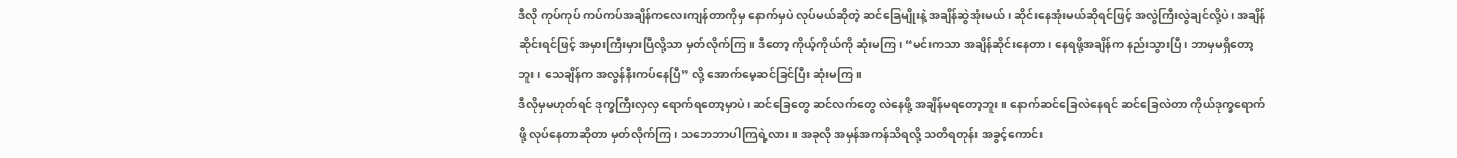ဒီလို ကုပ်ကုပ် ကပ်ကပ်အချိန်ကလေးကျန်တာကိုမှ နောက်မှပဲ လုပ်မယ်ဆိုတဲ့ ဆင်ခြေမျိုးနဲ့ အချိန်ဆွဲအုံးမယ်၊ ဆိုင်းနေအုံးမယ်ဆိုရင်ဖြင့် အလွဲကြီးလွဲချင်လို့ပဲ၊ အချိန်ဆိုင်းရင်ဖြင့် အမှားကြီးမှားပြီလို့သာ မှတ်လိုက်ကြ။ ဒီတော့ ကိုယ့်ကိုယ်ကို ဆုံးမကြ၊ “မင်းကသာ အချိန်ဆိုင်းနေတာ၊ နေရဖို့အချိန်က နည်းသွားပြီ၊ ဘာမှမရှိတော့ဘူး၊ သေချိန်က အလွန်နီးကပ်နေပြီ” လို့ အောက်မေ့ဆင်ခြင်ပြီး ဆုံးမကြ။
ဒီလိုမှမဟုတ်ရင် ဒုက္ခကြီးလှလှ ရောက်ရတော့မှာပဲ၊ ဆင်ခြေတွေ ဆင်လက်တွေ လဲနေဖို့ အချိန်မရတော့ဘူး။ နောက်ဆင်ခြေလဲနေရင် ဆင်ခြေလဲတာ ကိုယ်ဒုက္ခရောက်ဖို့ လုပ်နေတာဆိုတာ မှတ်လိုက်ကြ၊ သဘေဘာပါကြရဲ့လား။ အခုလို အမှန်အကန်သိရလို့ သတိရတုန်း အခွင့်ကောင်း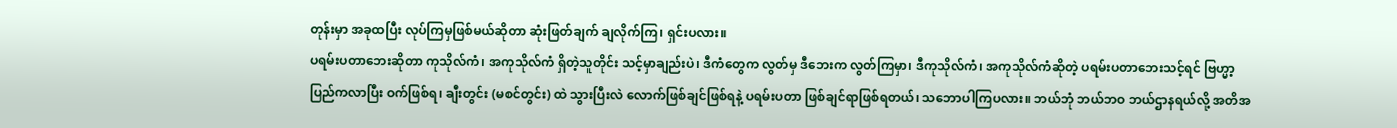တုန်းမှာ အခုထပြီး လုပ်ကြမှဖြစ်မယ်ဆိုတာ ဆုံးဖြတ်ချက် ချလိုက်ကြ၊ ရှင်းပလား။
ပရမ်းပတာဘေးဆိုတာ ကုသိုလ်ကံ၊ အကုသိုလ်ကံ ရှိတဲ့သူတိုင်း သင့်မှာချည်းပဲ၊ ဒီကံတွေက လွတ်မှ ဒီဘေးက လွတ်ကြမှာ၊ ဒီကုသိုလ်ကံ၊ အကုသိုလ်ကံဆိုတဲ့ ပရမ်းပတာဘေးသင့်ရင် ဗြဟ္မာ့ပြည်ကလာပြီး ဝက်ဖြစ်ရ၊ ချီးတွင်း (မစင်တွင်း) ထဲ သွားပြီးလဲ လောက်ဖြစ်ချင်ဖြစ်ရနဲ့ ပရမ်းပတာ ဖြစ်ချင်ရာဖြစ်ရတယ်၊ သဘောပါကြပလား။ ဘယ်ဘုံ ဘယ်ဘဝ ဘယ်ဌာနရယ်လို့ အတိအ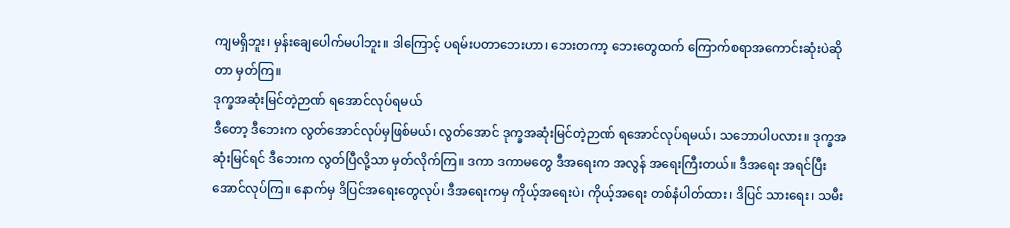ကျမရှိဘူး၊ မှန်းချေပေါက်မပါဘူး။ ဒါကြောင့် ပရမ်းပတာဘေးဟာ၊ ဘေးတကာ့ ဘေးတွေထက် ကြောက်စရာအကောင်းဆုံးပဲဆိုတာ မှတ်ကြ။
ဒုက္ခအဆုံးမြင်တဲ့ဉာဏ် ရအောင်လုပ်ရမယ်
ဒီတော့ ဒီဘေးက လွတ်အောင်လုပ်မှဖြစ်မယ်၊ လွတ်အောင် ဒုက္ခအဆုံးမြင်တဲ့ဉာဏ် ရအောင်လုပ်ရမယ်၊ သဘောပါပလား။ ဒုက္ခအဆုံးမြင်ရင် ဒီဘေးက လွတ်ပြီလို့သာ မှတ်လိုက်ကြ။ ဒကာ ဒကာမတွေ ဒီအရေးက အလွန် အရေးကြီးတယ်။ ဒီအရေး အရင်ပြီးအောင်လုပ်ကြ။ နောက်မှ ဒိပြင်အရေးတွေလုပ်၊ ဒီအရေးကမှ ကိုယ့်အရေးပဲ၊ ကိုယ့်အရေး တစ်နံပါတ်ထား၊ ဒိပြင် သားရေး၊ သမီး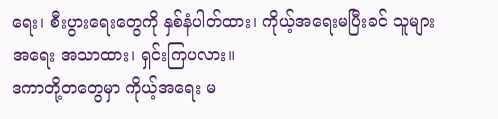ရေး၊ စီးပွားရေးတွေကို နှစ်နံပါတ်ထား၊ ကိုယ့်အရေးမပြီးခင် သူများအရေး အသာထား၊ ရှင်းကြပလား။
ဒကာတို့တတွေမှာ ကိုယ့်အရေး မ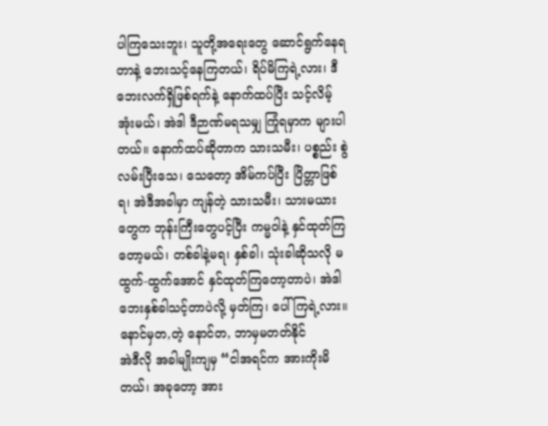ပါကြသေးဘူး၊ သူတို့အရေးတွေ ဆောင်ရွက်နေရတာနဲ့ ဘေးသင့်နေကြတယ်၊ ရိပ်မိကြရဲ့လား၊ ဒီဘေးလက်ရှိဖြစ်ရက်နဲ့ နောက်ထပ်ပြီး သင့်လိမ့်အုံးမယ်၊ အဲဒါ ဒီဉာဏ်မရသမျှ ကြုံရမှာက များပါတယ်။ နောက်ထပ်ဆိုတာက သားသမီး၊ ပစ္စည်း စွဲလမ်းပြီးသေ၊ သေတော့ အိမ်ကပ်ပြီး ပြိတ္တာဖြစ်ရ၊ အဲဒီအခါမှာ ကျန်တဲ့ သားသမီး၊ သားမယားတွေက ဘုန်းကြီးတွေပင့်ပြီး ကမ္မဝါနဲ့ နှင်ထုတ်ကြတော့မယ်၊ တစ်ခါနဲ့မရ၊ နှစ်ခါ၊ သုံးခါဆိုသလို မထွက်-ထွက်အောင် နှင်ထုတ်ကြတော့တာပဲ၊ အဲဒါ ဘေးနှစ်ခါသင့်တာပဲလို့ မှတ်ကြ၊ ပေါ်ကြရဲ့လား။
နောင်မှတ,တဲ့ နောင်တ, ဘာမှမတတ်နိုင်
အဲဒီလို အခါမျိုးကျမှ “ငါအရင်က အားကိုးမိတယ်၊ အခုတော့ အား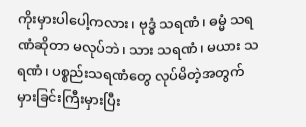ကိုးမှားပါပေါ့ကလား၊ ဗုဒ္ဓံ သရဏံ၊ ဓမ္မံ သရဏံဆိုတာ မလုပ်ဘဲ၊ သား သရဏံ၊ မယား သရဏံ၊ ပစ္စည်းသရဏံတွေ လုပ်မိတဲ့အတွက် မှားခြင်းကြီးမှားပြီး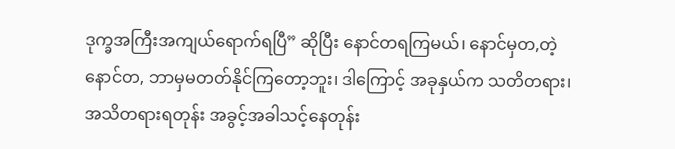ဒုက္ခအကြီးအကျယ်ရောက်ရပြီ” ဆိုပြီး နောင်တရကြမယ်၊ နောင်မှတ,တဲ့ နောင်တ, ဘာမှမတတ်နိုင်ကြတော့ဘူး၊ ဒါကြောင့် အခုနှယ်က သတိတရား၊ အသိတရားရတုန်း အခွင့်အခါသင့်နေတုန်း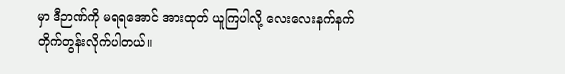မှာ ဒီဉာဏ်ကို မရရအောင် အားထုတ် ယူကြပါလို့ လေးလေးနက်နက် တိုက်တွန်းလိုက်ပါတယ်။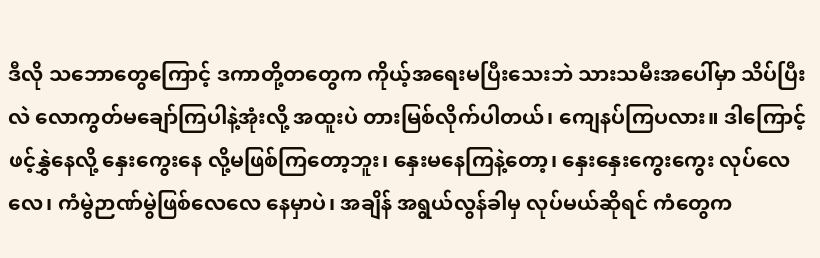ဒီလို သဘောတွေကြောင့် ဒကာတို့တတွေက ကိုယ့်အရေးမပြီးသေးဘဲ သားသမီးအပေါ်မှာ သိပ်ပြီးလဲ လောကွတ်မချော်ကြပါနဲ့အုံးလို့ အထူးပဲ တားမြစ်လိုက်ပါတယ်၊ ကျေနပ်ကြပလား။ ဒါကြောင့် ဖင့်နွှဲနေလို့ နှေးကွေးနေ လို့မဖြစ်ကြတော့ဘူး၊ နှေးမနေကြနဲ့တော့၊ နှေးနှေးကွေးကွေး လုပ်လေလေ၊ ကံမွဲဉာဏ်မွဲဖြစ်လေလေ နေမှာပဲ၊ အချိန် အရွယ်လွန်ခါမှ လုပ်မယ်ဆိုရင် ကံတွေက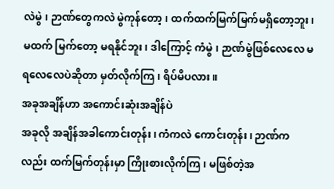လဲမွဲ၊ ဉာဏ်တွေကလဲ မွဲကုန်တော့၊ ထက်ထက်မြက်မြက်မရှိတော့ဘူး၊ မထက် မြက်တော့ မရနိုင်ဘူး၊ ဒါကြောင့် ကံမွဲ၊ ဉာဏ်မွဲဖြစ်လေလေ မရလေလေပဲဆိုတာ မှတ်လိုက်ကြ၊ ရိပ်မိပလား။
အခုအချိန်ဟာ အကောင်းဆုံးအချိန်ပဲ
အခုလို အချိန်အခါကောင်းတုန်း၊ ကံကလဲ ကောင်းတုန်း၊ ဉာဏ်ကလည်း ထက်မြက်တုန်းမှာ ကြိုးစားလိုက်ကြ၊ မဖြစ်တဲ့အ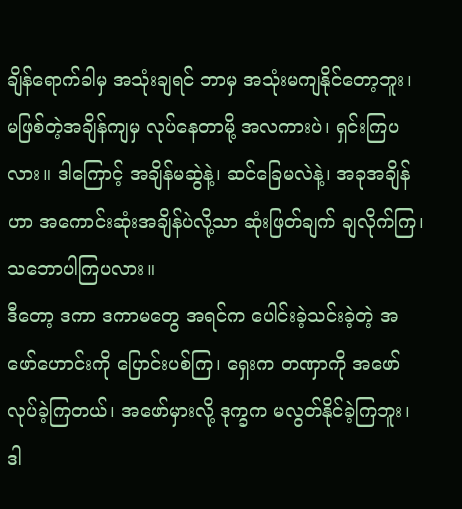ချိန်ရောက်ခါမှ အသုံးချရင် ဘာမှ အသုံးမကျနိုင်တော့ဘူး၊ မဖြစ်တဲ့အချိန်ကျမှ လုပ်နေတာမို့ အလကားပဲ၊ ရှင်းကြပလား။ ဒါကြောင့် အချိန်မဆွဲနဲ့၊ ဆင်ခြေမလဲနဲ့၊ အခုအချိန်ဟာ အကောင်းဆုံးအချိန်ပဲလို့သာ ဆုံးဖြတ်ချက် ချလိုက်ကြ၊ သဘောပါကြပလား။
ဒီတော့ ဒကာ ဒကာမတွေ အရင်က ပေါင်းခဲ့သင်းခဲ့တဲ့ အဖော်ဟောင်းကို ပြောင်းပစ်ကြ၊ ရှေးက တဏှာကို အဖော်လုပ်ခဲ့ကြတယ်၊ အဖော်မှားလို့ ဒုက္ခက မလွတ်နိုင်ခဲ့ကြဘူး၊ ဒါ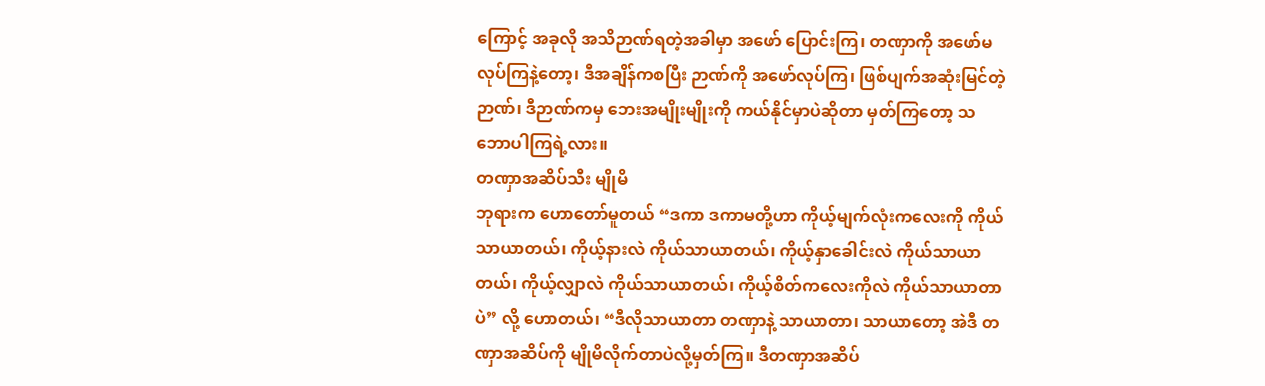ကြောင့် အခုလို အသိဉာဏ်ရတဲ့အခါမှာ အဖော် ပြောင်းကြ၊ တဏှာကို အဖော်မလုပ်ကြနဲ့တော့၊ ဒီအချိန်ကစပြီး ဉာဏ်ကို အဖော်လုပ်ကြ၊ ဖြစ်ပျက်အဆုံးမြင်တဲ့ဉာဏ်၊ ဒီဉာဏ်ကမှ ဘေးအမျိုးမျိုးကို ကယ်နိုင်မှာပဲဆိုတာ မှတ်ကြတော့ သဘောပါကြရဲ့လား။
တဏှာအဆိပ်သီး မျိုမိ
ဘုရားက ဟောတော်မူတယ် “ဒကာ ဒကာမတို့ဟာ ကိုယ့်မျက်လုံးကလေးကို ကိုယ်သာယာတယ်၊ ကိုယ့်နားလဲ ကိုယ်သာယာတယ်၊ ကိုယ့်နှာခေါင်းလဲ ကိုယ်သာယာတယ်၊ ကိုယ့်လျှာလဲ ကိုယ်သာယာတယ်၊ ကိုယ့်စိတ်ကလေးကိုလဲ ကိုယ်သာယာတာပဲ” လို့ ဟောတယ်၊ “ဒီလိုသာယာတာ တဏှာနဲ့ သာယာတာ၊ သာယာတော့ အဲဒီ တဏှာအဆိပ်ကို မျိုမိလိုက်တာပဲလို့မှတ်ကြ။ ဒီတဏှာအဆိပ်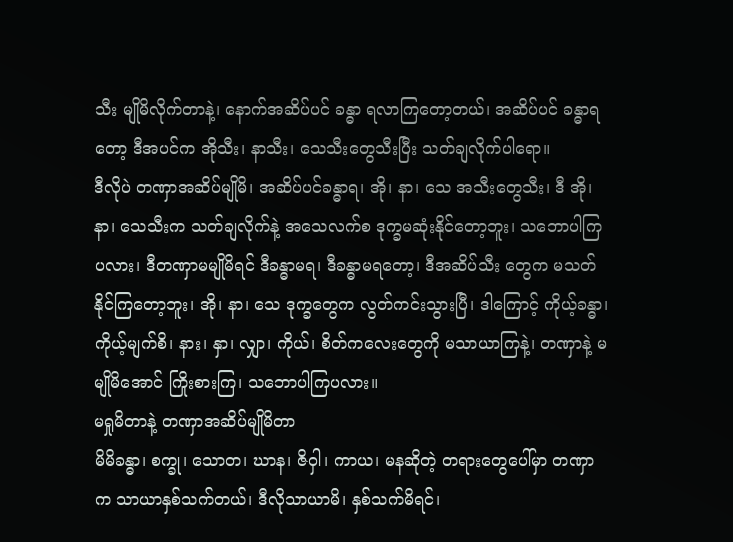သီး မျိုမိလိုက်တာနဲ့၊ နောက်အဆိပ်ပင် ခန္ဓာ ရလာကြတော့တယ်၊ အဆိပ်ပင် ခန္ဓာရတော့ ဒီအပင်က အိုသီး၊ နာသီး၊ သေသီးတွေသီးပြီး သတ်ချလိုက်ပါရော။
ဒီလိုပဲ တဏှာအဆိပ်မျိုမိ၊ အဆိပ်ပင်ခန္ဓာရ၊ အို၊ နာ၊ သေ အသီးတွေသီး၊ ဒီ အို၊ နာ၊ သေသီးက သတ်ချလိုက်နဲ့ အသေလက်စ ဒုက္ခမဆုံးနိုင်တော့ဘူး၊ သဘောပါကြပလား၊ ဒီတဏှာမမျိုမိရင် ဒီခန္ဓာမရ၊ ဒီခန္ဓာမရတော့၊ ဒီအဆိပ်သီး တွေက မသတ်နိုင်ကြတော့ဘူး၊ အို၊ နာ၊ သေ ဒုက္ခတွေက လွတ်ကင်းသွားပြီ၊ ဒါကြောင့် ကိုယ့်ခန္ဓာ၊ ကိုယ့်မျက်စိ၊ နား၊ နှာ၊ လျှာ၊ ကိုယ်၊ စိတ်ကလေးတွေကို မသာယာကြနဲ့၊ တဏှာနဲ့ မမျိုမိအောင် ကြိုးစားကြ၊ သဘောပါကြပလား။
မရှုမိတာနဲ့ တဏှာအဆိပ်မျိုမိတာ
မိမိခန္ဓာ၊ စက္ခု၊ သောတ၊ ဃာန၊ ဇိဝှါ၊ ကာယ၊ မနဆိုတဲ့ တရားတွေပေါ်မှာ တဏှာက သာယာနှစ်သက်တယ်၊ ဒီလိုသာယာမိ၊ နှစ်သက်မိရင်၊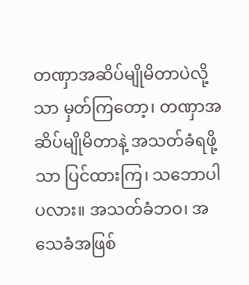တဏှာအဆိပ်မျိုမိတာပဲလို့သာ မှတ်ကြတော့၊ တဏှာအဆိပ်မျိုမိတာနဲ့ အသတ်ခံရဖို့သာ ပြင်ထားကြ၊ သဘောပါပလား။ အသတ်ခံဘဝ၊ အသေခံအဖြစ်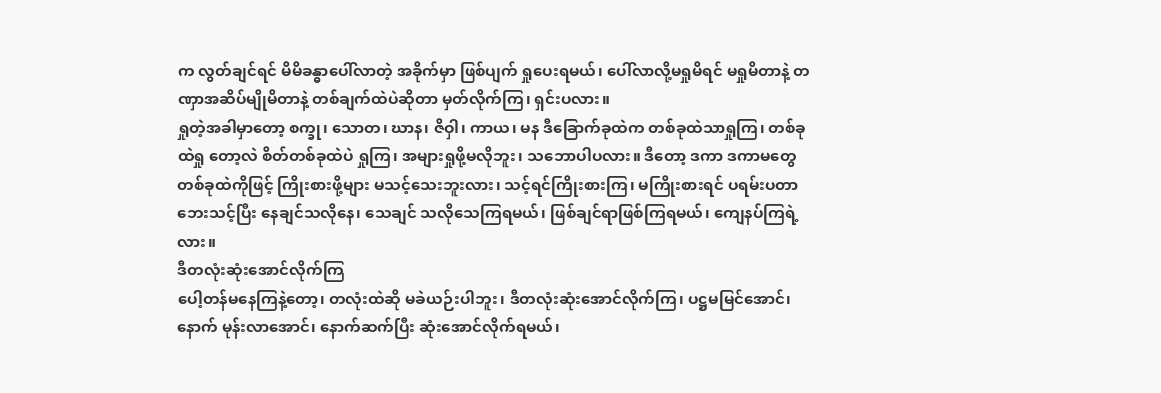က လွတ်ချင်ရင် မိမိခန္ဓာပေါ်လာတဲ့ အခိုက်မှာ ဖြစ်ပျက် ရှုပေးရမယ်၊ ပေါ်လာလို့မရှုမိရင် မရှုမိတာနဲ့ တဏှာအဆိပ်မျိုမိတာနဲ့ တစ်ချက်ထဲပဲဆိုတာ မှတ်လိုက်ကြ၊ ရှင်းပလား။
ရှုတဲ့အခါမှာတော့ စက္ခု၊ သောတ၊ ဃာန၊ ဇိဝှါ၊ ကာယ၊ မန ဒီခြောက်ခုထဲက တစ်ခုထဲသာရှုကြ၊ တစ်ခုထဲရှု တော့လဲ စိတ်တစ်ခုထဲပဲ ရှုကြ၊ အများရှုဖို့မလိုဘူး၊ သဘောပါပလား။ ဒီတော့ ဒကာ ဒကာမတွေ တစ်ခုထဲကိုဖြင့် ကြိုးစားဖို့များ မသင့်သေးဘူးလား၊ သင့်ရင်ကြိုးစားကြ၊ မကြိုးစားရင် ပရမ်းပတာဘေးသင့်ပြီး နေချင်သလိုနေ၊ သေချင် သလိုသေကြရမယ်၊ ဖြစ်ချင်ရာဖြစ်ကြရမယ်၊ ကျေနပ်ကြရဲ့လား။
ဒီတလုံးဆုံးအောင်လိုက်ကြ
ပေါ့တန်မနေကြနဲ့တော့၊ တလုံးထဲဆို မခဲယဉ်းပါဘူး၊ ဒီတလုံးဆုံးအောင်လိုက်ကြ၊ ပဋ္ဌမမြင်အောင်၊ နောက် မုန်းလာအောင်၊ နောက်ဆက်ပြီး ဆုံးအောင်လိုက်ရမယ်၊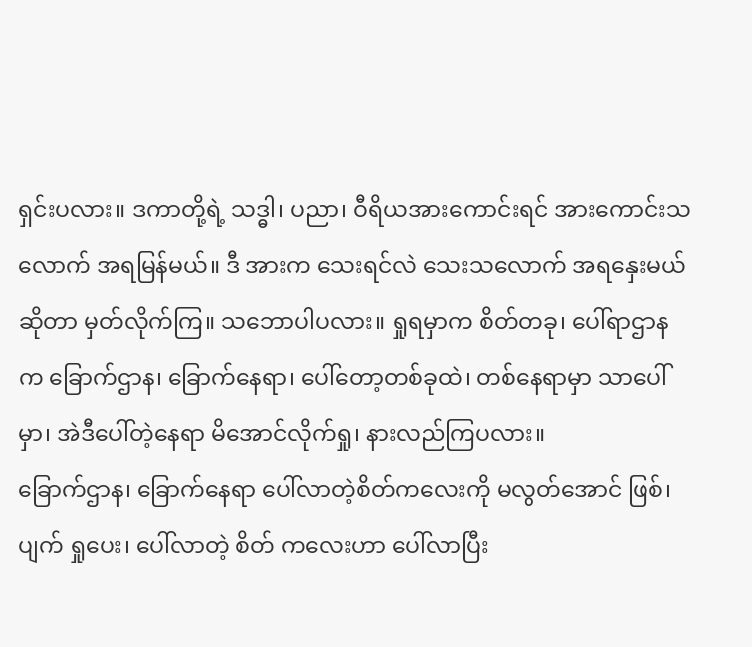ရှင်းပလား။ ဒကာတို့ရဲ့ သဒ္ဓါ၊ ပညာ၊ ဝီရိယအားကောင်းရင် အားကောင်းသလောက် အရမြန်မယ်။ ဒီ အားက သေးရင်လဲ သေးသလောက် အရနှေးမယ်ဆိုတာ မှတ်လိုက်ကြ။ သဘောပါပလား။ ရှုရမှာက စိတ်တခု၊ ပေါ်ရာဌာနက ခြောက်ဌာန၊ ခြောက်နေရာ၊ ပေါ်တော့တစ်ခုထဲ၊ တစ်နေရာမှာ သာပေါ်မှာ၊ အဲဒီပေါ်တဲ့နေရာ မိအောင်လိုက်ရှု၊ နားလည်ကြပလား။
ခြောက်ဌာန၊ ခြောက်နေရာ ပေါ်လာတဲ့စိတ်ကလေးကို မလွတ်အောင် ဖြစ်၊ ပျက် ရှုပေး၊ ပေါ်လာတဲ့ စိတ် ကလေးဟာ ပေါ်လာပြီး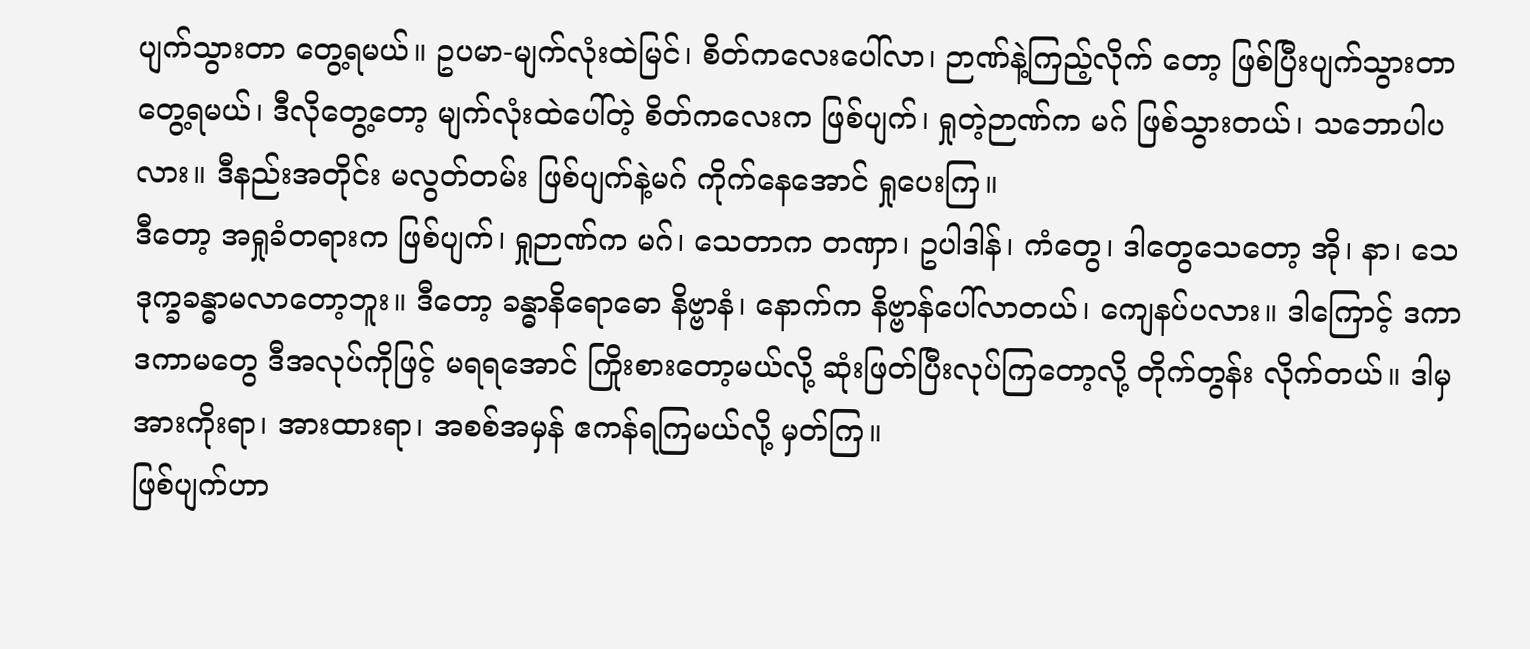ပျက်သွားတာ တွေ့ရမယ်။ ဥပမာ-မျက်လုံးထဲမြင်၊ စိတ်ကလေးပေါ်လာ၊ ဉာဏ်နဲ့ကြည့်လိုက် တော့ ဖြစ်ပြီးပျက်သွားတာ တွေ့ရမယ်၊ ဒီလိုတွေ့တော့ မျက်လုံးထဲပေါ်တဲ့ စိတ်ကလေးက ဖြစ်ပျက်၊ ရှုတဲ့ဉာဏ်က မဂ် ဖြစ်သွားတယ်၊ သဘောပါပလား။ ဒီနည်းအတိုင်း မလွတ်တမ်း ဖြစ်ပျက်နဲ့မဂ် ကိုက်နေအောင် ရှုပေးကြ။
ဒီတော့ အရှုခံတရားက ဖြစ်ပျက်၊ ရှုဉာဏ်က မဂ်၊ သေတာက တဏှာ၊ ဥပါဒါန်၊ ကံတွေ၊ ဒါတွေသေတော့ အို၊ နာ၊ သေ ဒုက္ခခန္ဓာမလာတော့ဘူး။ ဒီတော့ ခန္ဓာနိရောဓော နိဗ္ဗာနံ၊ နောက်က နိဗ္ဗာန်ပေါ်လာတယ်၊ ကျေနပ်ပလား။ ဒါကြောင့် ဒကာ ဒကာမတွေ ဒီအလုပ်ကိုဖြင့် မရရအောင် ကြိုးစားတော့မယ်လို့ ဆုံးဖြတ်ပြီးလုပ်ကြတော့လို့ တိုက်တွန်း လိုက်တယ်။ ဒါမှ အားကိုးရာ၊ အားထားရာ၊ အစစ်အမှန် ဧကန်ရကြမယ်လို့ မှတ်ကြ။
ဖြစ်ပျက်ဟာ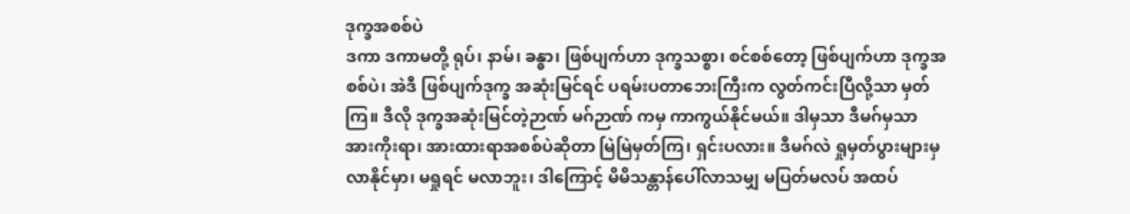ဒုက္ခအစစ်ပဲ
ဒကာ ဒကာမတို့ ရုပ်၊ နာမ်၊ ခန္ဓာ၊ ဖြစ်ပျက်ဟာ ဒုက္ခသစ္စာ၊ စင်စစ်တော့ ဖြစ်ပျက်ဟာ ဒုက္ခအစစ်ပဲ၊ အဲဒီ ဖြစ်ပျက်ဒုက္ခ အဆုံးမြင်ရင် ပရမ်းပတာဘေးကြီးက လွတ်ကင်းပြီလို့သာ မှတ်ကြ။ ဒီလို ဒုက္ခအဆုံးမြင်တဲ့ဉာဏ် မဂ်ဉာဏ် ကမှ ကာကွယ်နိုင်မယ်။ ဒါမှသာ ဒီမဂ်မှသာ အားကိုးရာ၊ အားထားရာအစစ်ပဲဆိုတာ မြဲမြဲမှတ်ကြ၊ ရှင်းပလား။ ဒီမဂ်လဲ ရှုမှတ်ပွားများမှ လာနိုင်မှာ၊ မရှုရင် မလာဘူး၊ ဒါကြောင့် မိမိသန္တာန်ပေါ်လာသမျှ မပြတ်မလပ် အထပ်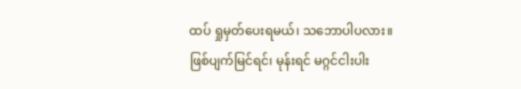ထပ် ရှုမှတ်ပေးရမယ်၊ သဘောပါပလား။
ဖြစ်ပျက်မြင်ရင်၊ မုန်းရင် မဂ္ဂင်ငါးပါး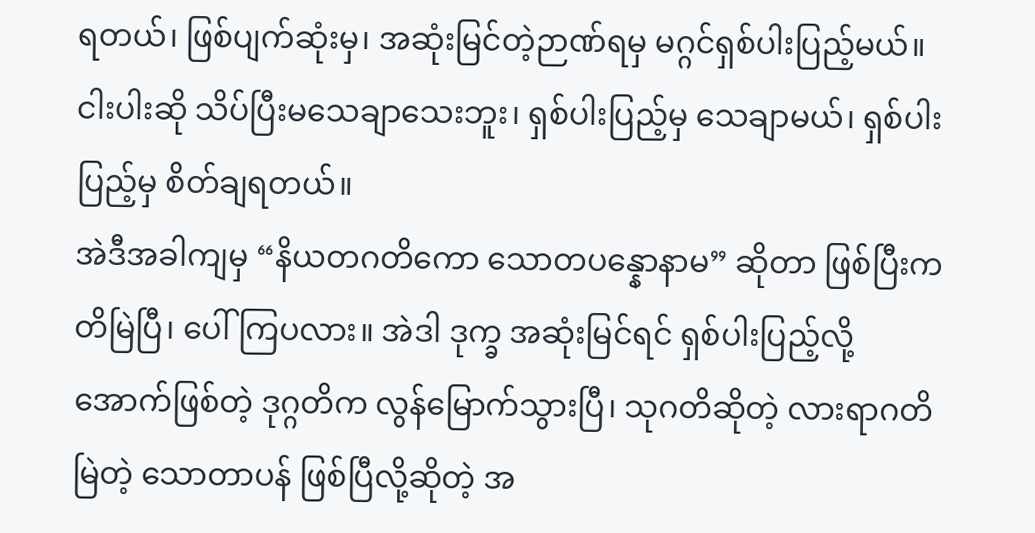ရတယ်၊ ဖြစ်ပျက်ဆုံးမှ၊ အဆုံးမြင်တဲ့ဉာဏ်ရမှ မဂ္ဂင်ရှစ်ပါးပြည့်မယ်။ ငါးပါးဆို သိပ်ပြီးမသေချာသေးဘူး၊ ရှစ်ပါးပြည့်မှ သေချာမယ်၊ ရှစ်ပါးပြည့်မှ စိတ်ချရတယ်။
အဲဒီအခါကျမှ “နိယတဂတိကော သောတပန္နောနာမ” ဆိုတာ ဖြစ်ပြီးကတိမြဲပြီ၊ ပေါ်ကြပလား။ အဲဒါ ဒုက္ခ အဆုံးမြင်ရင် ရှစ်ပါးပြည့်လို့ အောက်ဖြစ်တဲ့ ဒုဂ္ဂတိက လွန်မြောက်သွားပြီ၊ သုဂတိဆိုတဲ့ လားရာဂတိမြဲတဲ့ သောတာပန် ဖြစ်ပြီလို့ဆိုတဲ့ အ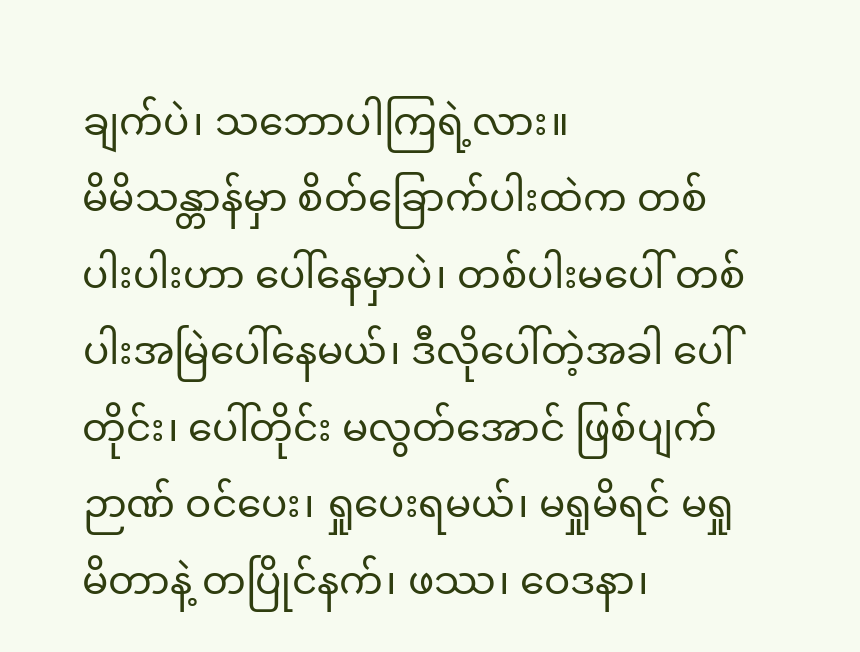ချက်ပဲ၊ သဘောပါကြရဲ့လား။
မိမိသန္တာန်မှာ စိတ်ခြောက်ပါးထဲက တစ်ပါးပါးဟာ ပေါ်နေမှာပဲ၊ တစ်ပါးမပေါ် တစ်ပါးအမြဲပေါ်နေမယ်၊ ဒီလိုပေါ်တဲ့အခါ ပေါ်တိုင်း၊ ပေါ်တိုင်း မလွတ်အောင် ဖြစ်ပျက်ဉာဏ် ဝင်ပေး၊ ရှုပေးရမယ်၊ မရှုမိရင် မရှုမိတာနဲ့ တပြိုင်နက်၊ ဖဿ၊ ဝေဒနာ၊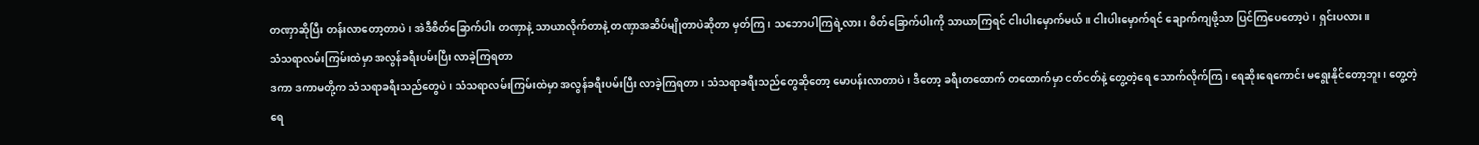တဏှာဆိုပြီး တန်းလာတော့တာပဲ၊ အဲဒီစိတ်ခြောက်ပါး တဏှာနဲ့ သာယာလိုက်တာနဲ့ တဏှာအဆိပ်မျိုတာပဲဆိုတာ မှတ်ကြ၊ သဘောပါကြရဲ့လား၊ စိတ်ခြောက်ပါးကို သာယာကြရင် ငါးပါးမှောက်မယ်။ ငါးပါးမှောက်ရင် ချောက်ကျဖို့သာ ပြင်ကြပေတော့ပဲ၊ ရှင်းပလား။
သံသရာလမ်းကြမ်းထဲမှာ အလွန်ခရီးပမ်းပြီး လာခဲ့ကြရတာ
ဒကာ ဒကာမတို့က သံသရာခရီးသည်တွေပဲ၊ သံသရာလမ်းကြမ်းထဲမှာ အလွန်ခရီးပမ်းပြီး လာခဲ့ကြရတာ၊ သံသရာခရီးသည်တွေဆိုတော့ မောပန်းလာတာပဲ၊ ဒီတော့ ခရီးတထောက် တထောက်မှာ ငတ်ငတ်နဲ့ တွေ့တဲ့ရေ သောက်လိုက်ကြ၊ ရေဆိုးရေကောင်း မရွေးနိုင်တော့ဘူး၊ တွေ့တဲ့ရေ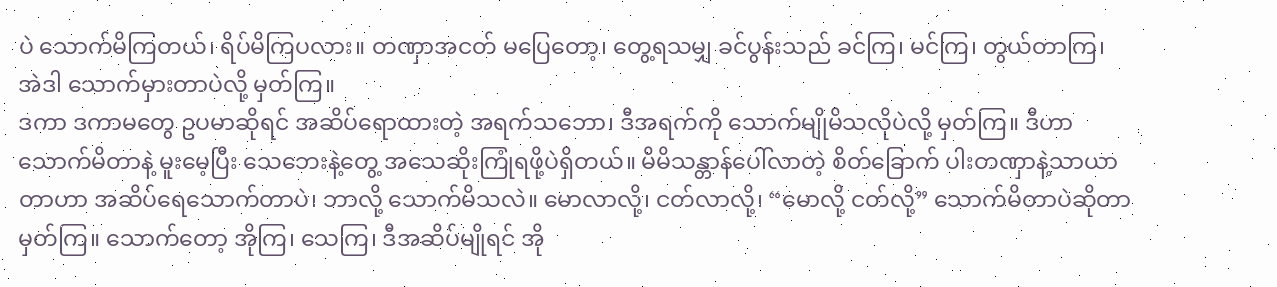ပဲ သောက်မိကြတယ်၊ ရိပ်မိကြပလား။ တဏှာအငတ် မပြေတော့၊ တွေ့ရသမျှ ခင်ပွန်းသည် ခင်ကြ၊ မင်ကြ၊ တွယ်တာကြ၊ အဲဒါ သောက်မှားတာပဲလို့ မှတ်ကြ။
ဒကာ ဒကာမတွေ ဥပမာဆိုရင် အဆိပ်ရောထားတဲ့ အရက်သဘော၊ ဒီအရက်ကို သောက်မျိုမိသလိုပဲလို့ မှတ်ကြ။ ဒီဟာသောက်မိတာနဲ့ မူးမေ့ပြီး သေဘေးနဲ့တွေ့ အသေဆိုးကြုံရဖို့ပဲရှိတယ်။ မိမိသန္တာန်ပေါ်လာတဲ့ စိတ်ခြောက် ပါးတဏှာနဲ့သာယာတာဟာ အဆိပ်ရေသောက်တာပဲ၊ ဘာလို့ သောက်မိသလဲ။ မောလာလို့၊ ငတ်လာလို့၊ “မောလို့ ငတ်လို့” သောက်မိတာပဲဆိုတာ မှတ်ကြ။ သောက်တော့ အိုကြ၊ သေကြ၊ ဒီအဆိပ်မျိုရင် အို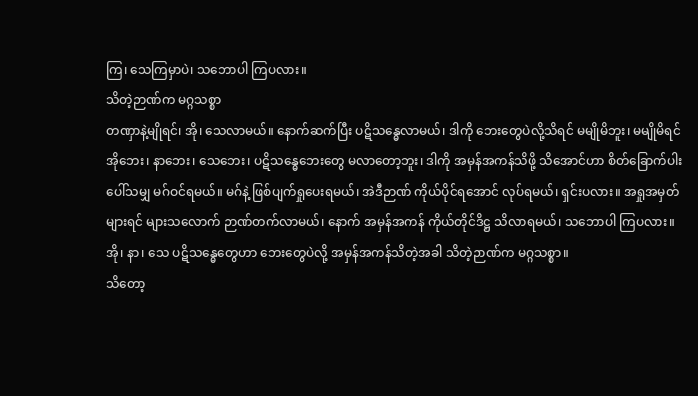ကြ၊ သေကြမှာပဲ၊ သဘောပါ ကြပလား။
သိတဲ့ဉာဏ်က မဂ္ဂသစ္စာ
တဏှာနဲ့မျိုရင်၊ အို၊ သေလာမယ်။ နောက်ဆက်ပြီး ပဋိသန္ဓေလာမယ်၊ ဒါကို ဘေးတွေပဲလို့သိရင် မမျိုမိဘူး၊ မမျိုမိရင် အိုဘေး၊ နာဘေး၊ သေဘေး၊ ပဋိသန္ဓေဘေးတွေ မလာတော့ဘူး၊ ဒါကို အမှန်အကန်သိဖို့ သိအောင်ဟာ စိတ်ခြောက်ပါး ပေါ်သမျှ မဂ်ဝင်ရမယ်။ မဂ်နဲ့ ဖြစ်ပျက်ရှုပေးရမယ်၊ အဲဒီဉာဏ် ကိုယ်ပိုင်ရအောင် လုပ်ရမယ်၊ ရှင်းပလား။ အရှုအမှတ်များရင် များသလောက် ဉာဏ်တက်လာမယ်၊ နောက် အမှန်အကန် ကိုယ်တိုင်ဒိဋ္ဌ သိလာရမယ်၊ သဘောပါ ကြပလား။
အို၊ နာ၊ သေ ပဋိသန္ဓေတွေဟာ ဘေးတွေပဲလို့ အမှန်အကန်သိတဲ့အခါ သိတဲ့ဉာဏ်က မဂ္ဂသစ္စာ။
သိတော့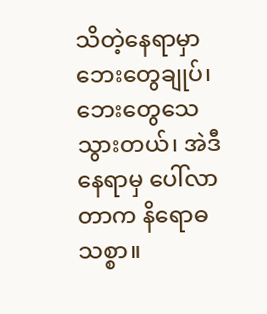သိတဲ့နေရာမှာ ဘေးတွေချုပ်၊ ဘေးတွေသေသွားတယ်၊ အဲဒီနေရာမှ ပေါ်လာတာက နိရောဓသစ္စာ။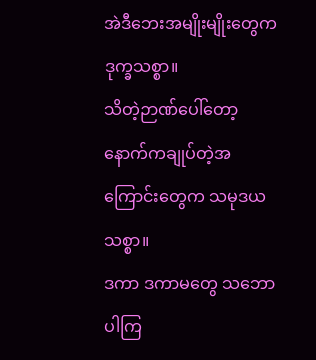အဲဒီဘေးအမျိုးမျိုးတွေက ဒုက္ခသစ္စာ။
သိတဲ့ဉာဏ်ပေါ်တော့ နောက်ကချုပ်တဲ့အကြောင်းတွေက သမုဒယသစ္စာ။
ဒကာ ဒကာမတွေ သဘောပါကြ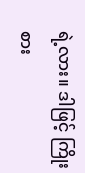ရဲ့လား။ ဒါဖြင့် ကြိုးစား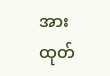အားထုတ်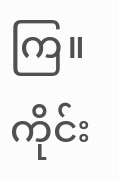ကြ။
ကိုင်း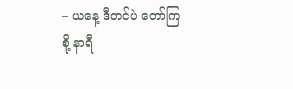– ယနေ့ ဒီတင်ပဲ တော်ကြစို့ နာရီ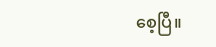စေ့ပြီ။